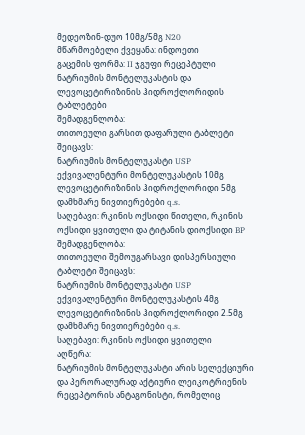მედეოზინ-დუო 10მგ/5მგ N20
მწარმოებელი ქვეყანა: ინდოეთი
გაცემის ფორმა: II ჯგუფი რეცეპტული
ნატრიუმის მონტელუკასტის და ლევოცეტირიზინის ჰიდროქლორიდის ტაბლეტები
შემადგენლობა:
თითოეული გარსით დაფარული ტაბლეტი შეიცავს:
ნატრიუმის მონტელუკასტი USP
ექვივალენტური მონტელუკასტის 10მგ
ლევოცეტირიზინის ჰიდროქლორიდი 5მგ
დამხმარე ნივთიერებები q.s.
საღებავი: რკინის ოქსიდი წითელი, რკინის ოქსიდი ყვითელი და ტიტანის დიოქსიდი BP
შემადგენლობა:
თითოეული შემოუგარსავი დისპერსიული ტაბლეტი შეიცავს:
ნატრიუმის მონტელუკასტი USP
ექვივალენტური მონტელუკასტის 4მგ
ლევოცეტირიზინის ჰიდროქლორიდი 2.5მგ
დამხმარე ნივთიერებები q.s.
საღებავი: რკინის ოქსიდი ყვითელი
აღწერა:
ნატრიუმის მონტელუკასტი არის სელექციური და პერორალურად აქტიური ლეიკოტრიენის რეცეპტორის ანტაგონისტი, რომელიც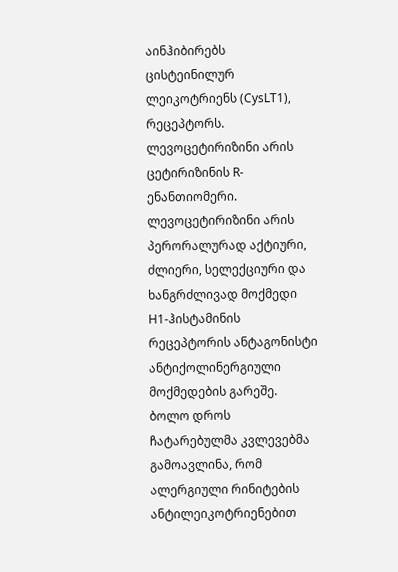აინჰიბირებს ცისტეინილურ ლეიკოტრიენს (CysLT1), რეცეპტორს. ლევოცეტირიზინი არის ცეტირიზინის R-ენანთიომერი. ლევოცეტირიზინი არის პერორალურად აქტიური, ძლიერი, სელექციური და ხანგრძლივად მოქმედი H1-ჰისტამინის რეცეპტორის ანტაგონისტი ანტიქოლინერგიული მოქმედების გარეშე. ბოლო დროს ჩატარებულმა კვლევებმა გამოავლინა, რომ ალერგიული რინიტების ანტილეიკოტრიენებით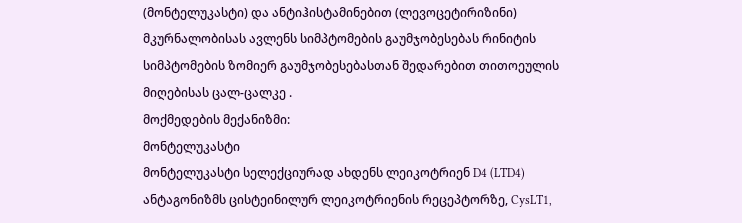(მონტელუკასტი) და ანტიჰისტამინებით (ლევოცეტირიზინი) მკურნალობისას ავლენს სიმპტომების გაუმჯობესებას რინიტის სიმპტომების ზომიერ გაუმჯობესებასთან შედარებით თითოეულის მიღებისას ცალ-ცალკე .
მოქმედების მექანიზმი:
მონტელუკასტი
მონტელუკასტი სელექციურად ახდენს ლეიკოტრიენ D4 (LTD4) ანტაგონიზმს ცისტეინილურ ლეიკოტრიენის რეცეპტორზე, CysLT1,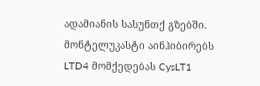ადამიანის სასუნთქ გზებში. მონტელუკასტი აინჰიბირებს LTD4 მომქედებას CysLT1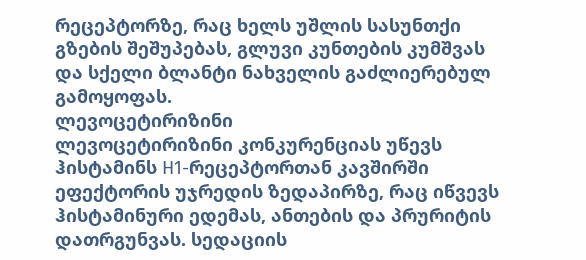რეცეპტორზე, რაც ხელს უშლის სასუნთქი გზების შეშუპებას, გლუვი კუნთების კუმშვას და სქელი ბლანტი ნახველის გაძლიერებულ გამოყოფას.
ლევოცეტირიზინი
ლევოცეტირიზინი კონკურენციას უწევს ჰისტამინს H1-რეცეპტორთან კავშირში ეფექტორის უჯრედის ზედაპირზე, რაც იწვევს ჰისტამინური ედემას, ანთების და პრურიტის დათრგუნვას. სედაციის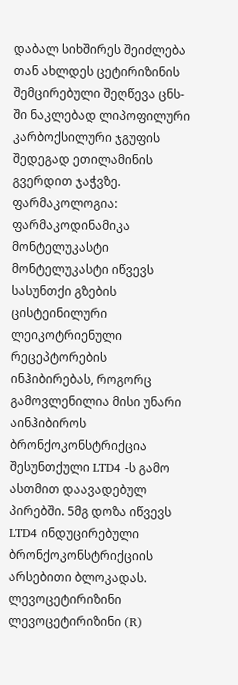დაბალ სიხშირეს შეიძლება თან ახლდეს ცეტირიზინის შემცირებული შეღწევა ცნს-ში ნაკლებად ლიპოფილური კარბოქსილური ჯგუფის შედეგად ეთილამინის გვერდით ჯაჭვზე.
ფარმაკოლოგია:
ფარმაკოდინამიკა
მონტელუკასტი
მონტელუკასტი იწვევს სასუნთქი გზების ცისტეინილური ლეიკოტრიენული რეცეპტორების ინჰიბირებას, როგორც გამოვლენილია მისი უნარი აინჰიბიროს ბრონქოკონსტრიქცია შესუნთქული LTD4 -ს გამო ასთმით დაავადებულ პირებში. 5მგ დოზა იწვევს LTD4 ინდუცირებული ბრონქოკონსტრიქციის არსებითი ბლოკადას.
ლევოცეტირიზინი
ლევოცეტირიზინი (R)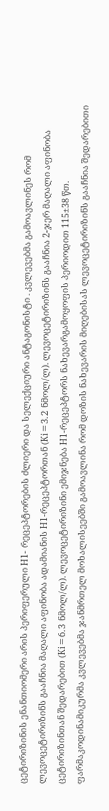ცეტირიზინის ენანთიომერი არის პერიფერული H1- რეცეპტორების ძლიერი და სელექციური ანტაგონისტი . კვლევებმა გამოავლინეს რომ ლევოცეტირიზინს გააჩნია მაღალი აფინობა ადამიანის H1-რეცეპტორთან (Ki=3.2 ნმოლ/ლ). ლევოცეტირიზინს გააჩნია 2-ჯერ მაღალი აფინობა ცეტირიზინთან შედარებით (Ki=6.3 ნმოლ/ლ). ლევოცეტირიზინი ემიჯნება H1-რეცეპტორს ნახევარგამოყოფის პერიოდით 115±38 წთ. ფარმაკოდინამიკურმა კვლევებმა ჯანმრთელ მოხალისეებში გამოავლინა რომ დოზის ნახევარის მიღებისას ლევოცეტირიზინს გააჩნია შედარებითი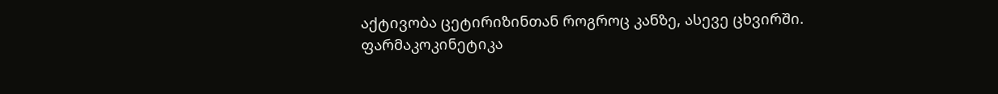აქტივობა ცეტირიზინთან როგროც კანზე, ასევე ცხვირში.
ფარმაკოკინეტიკა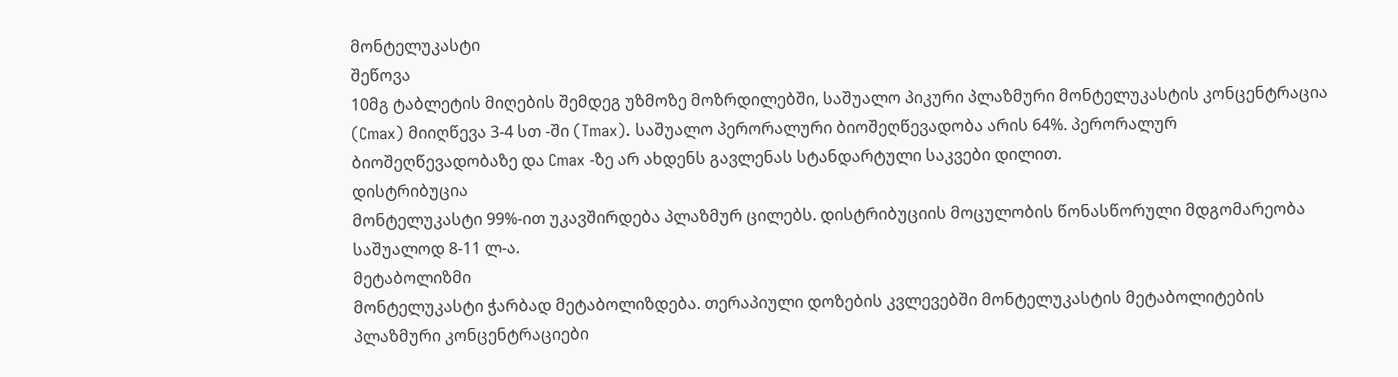მონტელუკასტი
შეწოვა
10მგ ტაბლეტის მიღების შემდეგ უზმოზე მოზრდილებში, საშუალო პიკური პლაზმური მონტელუკასტის კონცენტრაცია (Cmax) მიიღწევა 3-4 სთ -ში (Tmax). საშუალო პერორალური ბიოშეღწევადობა არის 64%. პერორალურ ბიოშეღწევადობაზე და Cmax -ზე არ ახდენს გავლენას სტანდარტული საკვები დილით.
დისტრიბუცია
მონტელუკასტი 99%-ით უკავშირდება პლაზმურ ცილებს. დისტრიბუციის მოცულობის წონასწორული მდგომარეობა საშუალოდ 8-11 ლ-ა.
მეტაბოლიზმი
მონტელუკასტი ჭარბად მეტაბოლიზდება. თერაპიული დოზების კვლევებში მონტელუკასტის მეტაბოლიტების პლაზმური კონცენტრაციები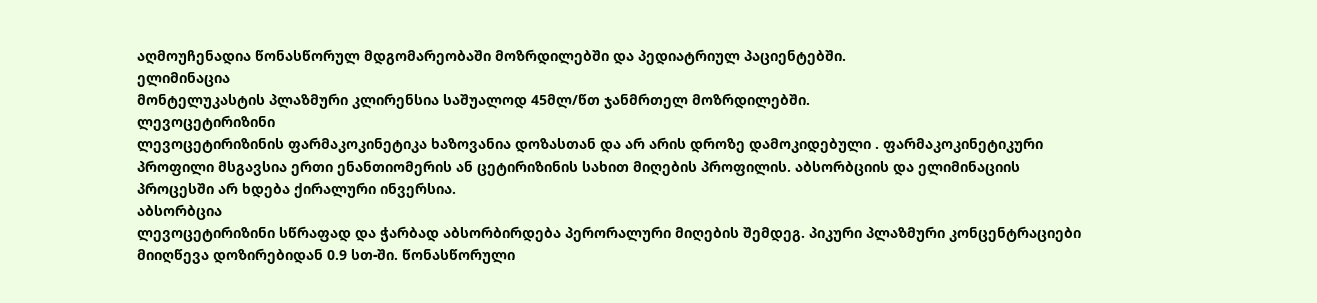აღმოუჩენადია წონასწორულ მდგომარეობაში მოზრდილებში და პედიატრიულ პაციენტებში.
ელიმინაცია
მონტელუკასტის პლაზმური კლირენსია საშუალოდ 45მლ/წთ ჯანმრთელ მოზრდილებში.
ლევოცეტირიზინი
ლევოცეტირიზინის ფარმაკოკინეტიკა ხაზოვანია დოზასთან და არ არის დროზე დამოკიდებული . ფარმაკოკინეტიკური პროფილი მსგავსია ერთი ენანთიომერის ან ცეტირიზინის სახით მიღების პროფილის. აბსორბციის და ელიმინაციის პროცესში არ ხდება ქირალური ინვერსია.
აბსორბცია
ლევოცეტირიზინი სწრაფად და ჭარბად აბსორბირდება პერორალური მიღების შემდეგ. პიკური პლაზმური კონცენტრაციები მიიღწევა დოზირებიდან 0.9 სთ-ში. წონასწორული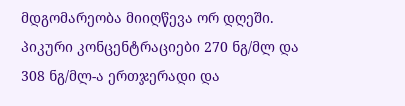მდგომარეობა მიიღწევა ორ დღეში. პიკური კონცენტრაციები 270 ნგ/მლ და 308 ნგ/მლ-ა ერთჯერადი და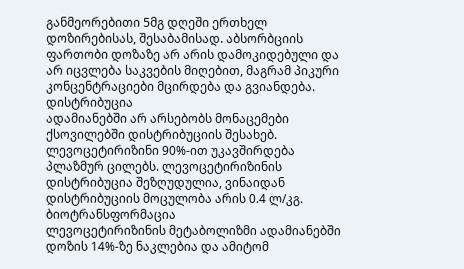განმეორებითი 5მგ დღეში ერთხელ დოზირებისას, შესაბამისად. აბსორბციის ფართობი დოზაზე არ არის დამოკიდებული და არ იცვლება საკვების მიღებით, მაგრამ პიკური კონცენტრაციები მცირდება და გვიანდება.
დისტრიბუცია
ადამიანებში არ არსებობს მონაცემები ქსოვილებში დისტრიბუციის შესახებ. ლევოცეტირიზინი 90%-ით უკავშირდება პლაზმურ ცილებს. ლევოცეტირიზინის დისტრიბუცია შეზღუდულია, ვინაიდან დისტრიბუციის მოცულობა არის 0.4 ლ/კგ.
ბიოტრანსფორმაცია
ლევოცეტირიზინის მეტაბოლიზმი ადამიანებში დოზის 14%-ზე ნაკლებია და ამიტომ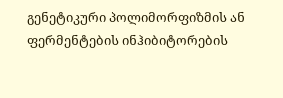გენეტიკური პოლიმორფიზმის ან ფერმენტების ინჰიბიტორების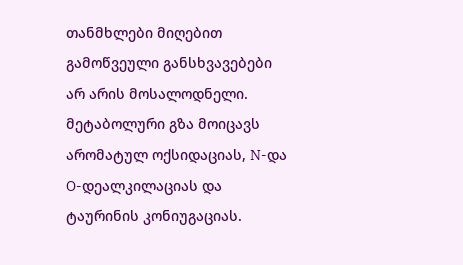თანმხლები მიღებით გამოწვეული განსხვავებები არ არის მოსალოდნელი. მეტაბოლური გზა მოიცავს არომატულ ოქსიდაციას, N-და O-დეალკილაციას და ტაურინის კონიუგაციას.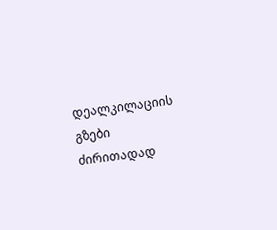დეალკილაციის გზები ძირითადად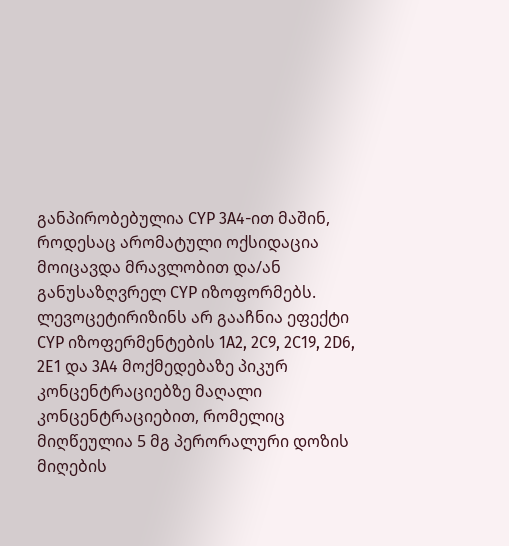განპირობებულია CYP 3A4-ით მაშინ, როდესაც არომატული ოქსიდაცია მოიცავდა მრავლობით და/ან განუსაზღვრელ CYP იზოფორმებს. ლევოცეტირიზინს არ გააჩნია ეფექტი CYP იზოფერმენტების 1A2, 2C9, 2C19, 2D6, 2E1 და 3A4 მოქმედებაზე პიკურ კონცენტრაციებზე მაღალი კონცენტრაციებით, რომელიც მიღწეულია 5 მგ პერორალური დოზის მიღების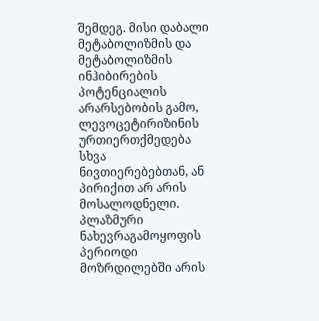შემდეგ. მისი დაბალი მეტაბოლიზმის და მეტაბოლიზმის ინჰიბირების პოტენციალის არარსებობის გამო, ლევოცეტირიზინის ურთიერთქმედება სხვა ნივთიერებებთან, ან პირიქით არ არის მოსალოდნელი. პლაზმური ნახევრაგამოყოფის პერიოდი მოზრდილებში არის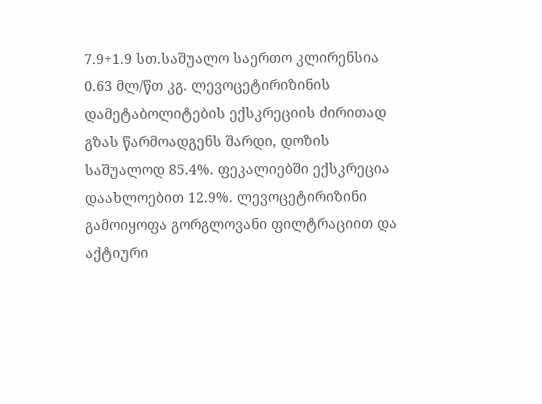7.9+1.9 სთ.საშუალო საერთო კლირენსია 0.63 მლ/წთ კგ. ლევოცეტირიზინის დამეტაბოლიტების ექსკრეციის ძირითად გზას წარმოადგენს შარდი, დოზის საშუალოდ 85.4%. ფეკალიებში ექსკრეცია დაახლოებით 12.9%. ლევოცეტირიზინი გამოიყოფა გორგლოვანი ფილტრაციით და აქტიური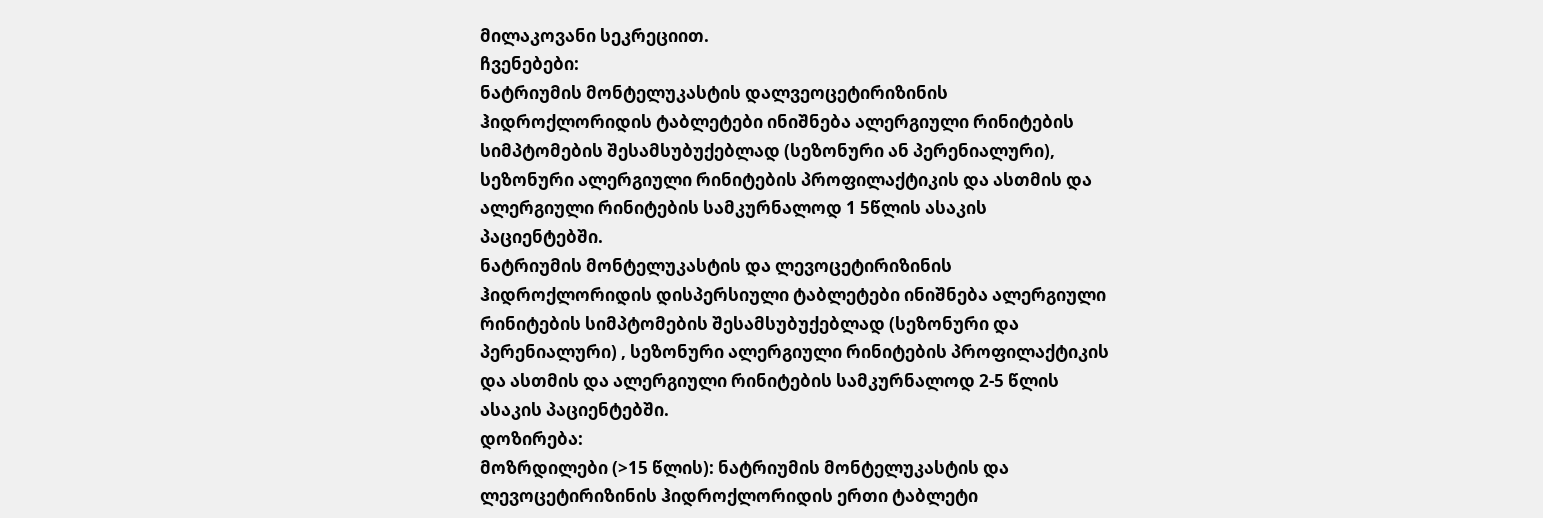მილაკოვანი სეკრეციით.
ჩვენებები:
ნატრიუმის მონტელუკასტის დალვეოცეტირიზინის ჰიდროქლორიდის ტაბლეტები ინიშნება ალერგიული რინიტების სიმპტომების შესამსუბუქებლად (სეზონური ან პერენიალური), სეზონური ალერგიული რინიტების პროფილაქტიკის და ასთმის და ალერგიული რინიტების სამკურნალოდ 1 5წლის ასაკის პაციენტებში.
ნატრიუმის მონტელუკასტის და ლევოცეტირიზინის ჰიდროქლორიდის დისპერსიული ტაბლეტები ინიშნება ალერგიული რინიტების სიმპტომების შესამსუბუქებლად (სეზონური და პერენიალური) , სეზონური ალერგიული რინიტების პროფილაქტიკის და ასთმის და ალერგიული რინიტების სამკურნალოდ 2-5 წლის ასაკის პაციენტებში.
დოზირება:
მოზრდილები (>15 წლის): ნატრიუმის მონტელუკასტის და ლევოცეტირიზინის ჰიდროქლორიდის ერთი ტაბლეტი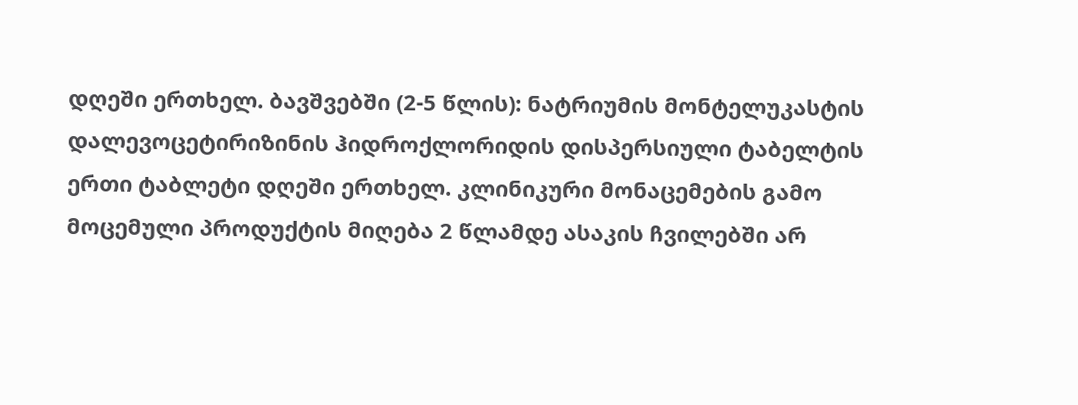დღეში ერთხელ. ბავშვებში (2-5 წლის): ნატრიუმის მონტელუკასტის დალევოცეტირიზინის ჰიდროქლორიდის დისპერსიული ტაბელტის ერთი ტაბლეტი დღეში ერთხელ. კლინიკური მონაცემების გამო მოცემული პროდუქტის მიღება 2 წლამდე ასაკის ჩვილებში არ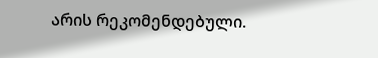არის რეკომენდებული.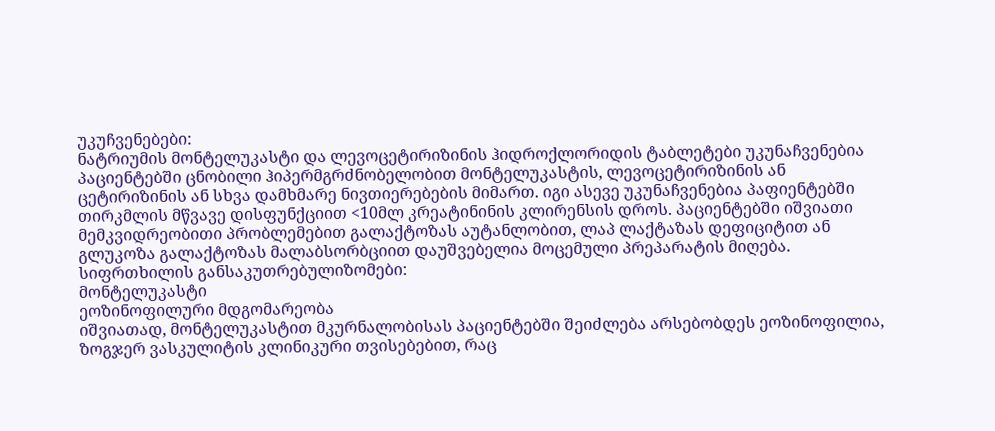უკუჩვენებები:
ნატრიუმის მონტელუკასტი და ლევოცეტირიზინის ჰიდროქლორიდის ტაბლეტები უკუნაჩვენებია პაციენტებში ცნობილი ჰიპერმგრძნობელობით მონტელუკასტის, ლევოცეტირიზინის ან ცეტირიზინის ან სხვა დამხმარე ნივთიერებების მიმართ. იგი ასევე უკუნაჩვენებია პაფიენტებში თირკმლის მწვავე დისფუნქციით <10მლ კრეატინინის კლირენსის დროს. პაციენტებში იშვიათი მემკვიდრეობითი პრობლემებით გალაქტოზას აუტანლობით, ლაპ ლაქტაზას დეფიციტით ან გლუკოზა გალაქტოზას მალაბსორბციით დაუშვებელია მოცემული პრეპარატის მიღება.
სიფრთხილის განსაკუთრებულიზომები:
მონტელუკასტი
ეოზინოფილური მდგომარეობა
იშვიათად, მონტელუკასტით მკურნალობისას პაციენტებში შეიძლება არსებობდეს ეოზინოფილია, ზოგჯერ ვასკულიტის კლინიკური თვისებებით, რაც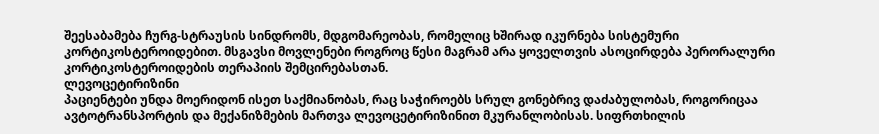შეესაბამება ჩურგ-სტრაუსის სინდრომს, მდგომარეობას, რომელიც ხშირად იკურნება სისტემური კორტიკოსტეროიდებით. მსგავსი მოვლენები როგროც წესი მაგრამ არა ყოველთვის ასოცირდება პერორალური კორტიკოსტეროიდების თერაპიის შემცირებასთან.
ლევოცეტირიზინი
პაციენტები უნდა მოერიდონ ისეთ საქმიანობას, რაც საჭიროებს სრულ გონებრივ დაძაბულობას, როგორიცაა ავტოტრანსპორტის და მექანიზმების მართვა ლევოცეტირიზინით მკურანლობისას. სიფრთხილის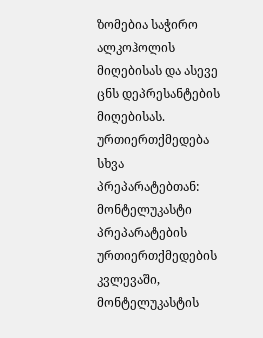ზომებია საჭირო ალკოჰოლის მიღებისას და ასევე ცნს დეპრესანტების მიღებისას.
ურთიერთქმედება სხვა პრეპარატებთან:
მონტელუკასტი
პრეპარატების ურთიერთქმედების კვლევაში, მონტელუკასტის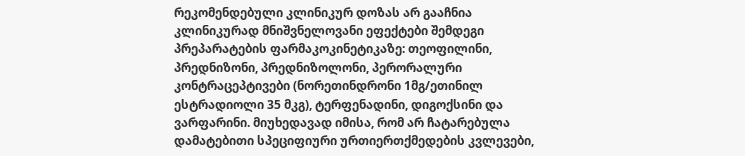რეკომენდებული კლინიკურ დოზას არ გააჩნია კლინიკურად მნიშვნელოვანი ეფექტები შემდეგი პრეპარატების ფარმაკოკინეტიკაზე: თეოფილინი, პრედნიზონი, პრედნიზოლონი, პერორალური კონტრაცეპტივები (ნორეთინდრონი 1მგ/ეთინილ ესტრადიოლი 35 მკგ), ტერფენადინი, დიგოქსინი და ვარფარინი. მიუხედავად იმისა, რომ არ ჩატარებულა დამატებითი სპეციფიური ურთიერთქმედების კვლევები,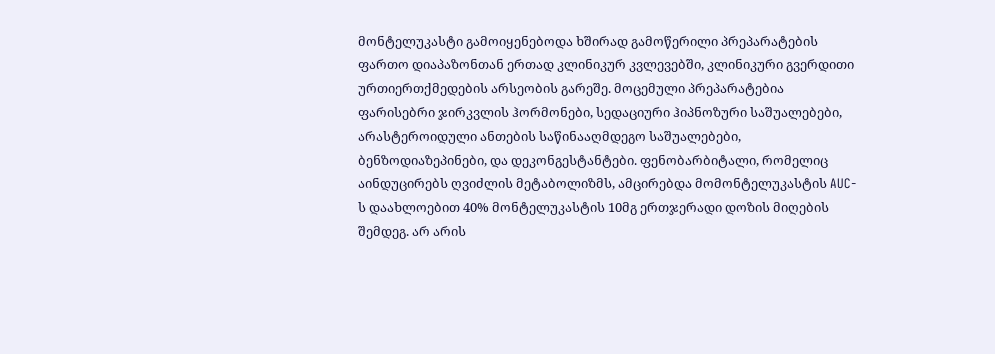მონტელუკასტი გამოიყენებოდა ხშირად გამოწერილი პრეპარატების ფართო დიაპაზონთან ერთად კლინიკურ კვლევებში, კლინიკური გვერდითი ურთიერთქმედების არსეობის გარეშე. მოცემული პრეპარატებია ფარისებრი ჯირკვლის ჰორმონები, სედაციური ჰიპნოზური საშუალებები, არასტეროიდული ანთების საწინააღმდეგო საშუალებები, ბენზოდიაზეპინები, და დეკონგესტანტები. ფენობარბიტალი, რომელიც აინდუცირებს ღვიძლის მეტაბოლიზმს, ამცირებდა მომონტელუკასტის AUC-ს დაახლოებით 40% მონტელუკასტის 10მგ ერთჯერადი დოზის მიღების შემდეგ. არ არის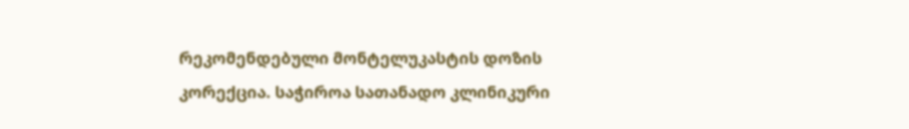რეკომენდებული მონტელუკასტის დოზის კორექცია. საჭიროა სათანადო კლინიკური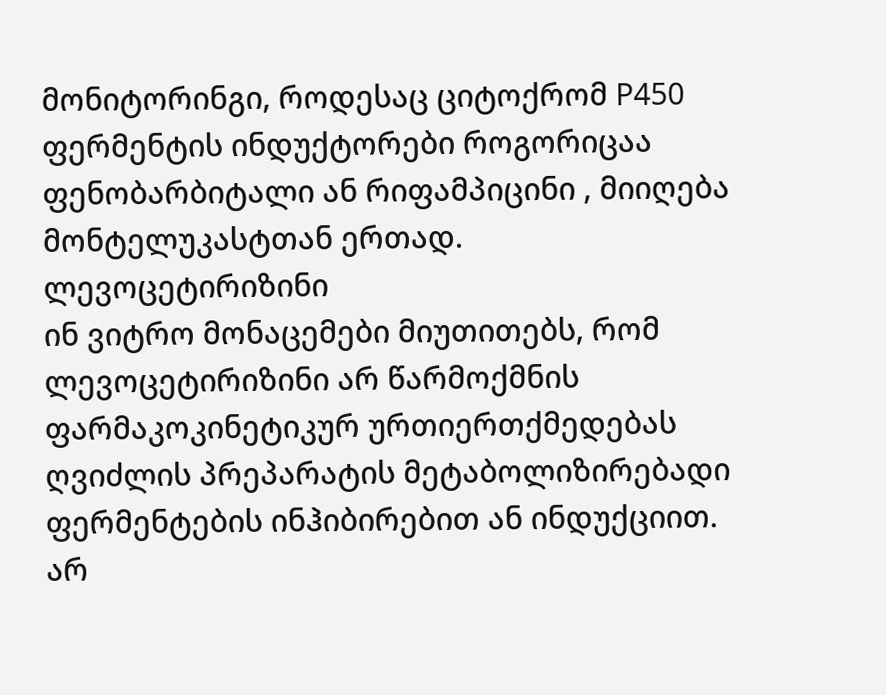მონიტორინგი, როდესაც ციტოქრომ P450 ფერმენტის ინდუქტორები როგორიცაა ფენობარბიტალი ან რიფამპიცინი , მიიღება მონტელუკასტთან ერთად.
ლევოცეტირიზინი
ინ ვიტრო მონაცემები მიუთითებს, რომ ლევოცეტირიზინი არ წარმოქმნის ფარმაკოკინეტიკურ ურთიერთქმედებას ღვიძლის პრეპარატის მეტაბოლიზირებადი ფერმენტების ინჰიბირებით ან ინდუქციით. არ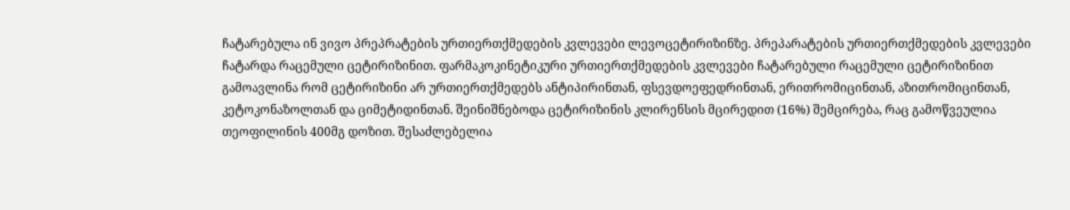ჩატარებულა ინ ვივო პრეპრატების ურთიერთქმედების კვლევები ლევოცეტირიზინზე. პრეპარატების ურთიერთქმედების კვლევები ჩატარდა რაცემული ცეტირიზინით. ფარმაკოკინეტიკური ურთიერთქმედების კვლევები ჩატარებული რაცემული ცეტირიზინით გამოავლინა რომ ცეტირიზინი არ ურთიერთქმედებს ანტიპირინთან, ფსევდოეფედრინთან, ერითრომიცინთან, აზითრომიცინთან, კეტოკონაზოლთან და ციმეტიდინთან. შეინიშნებოდა ცეტირიზინის კლირენსის მცირედით (16%) შემცირება, რაც გამოწვეულია თეოფილინის 400მგ დოზით. შესაძლებელია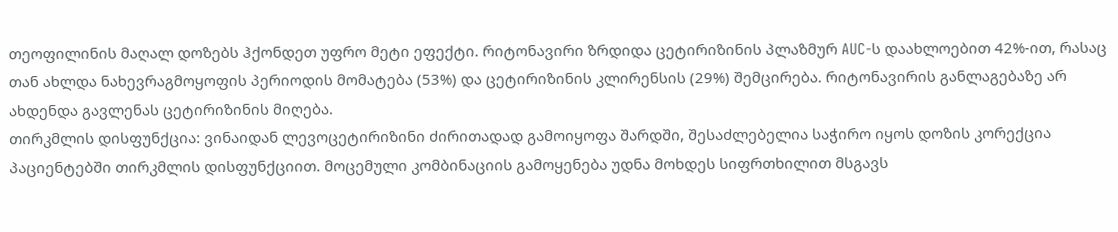თეოფილინის მაღალ დოზებს ჰქონდეთ უფრო მეტი ეფექტი. რიტონავირი ზრდიდა ცეტირიზინის პლაზმურ AUC-ს დაახლოებით 42%-ით, რასაც თან ახლდა ნახევრაგმოყოფის პერიოდის მომატება (53%) და ცეტირიზინის კლირენსის (29%) შემცირება. რიტონავირის განლაგებაზე არ ახდენდა გავლენას ცეტირიზინის მიღება.
თირკმლის დისფუნქცია: ვინაიდან ლევოცეტირიზინი ძირითადად გამოიყოფა შარდში, შესაძლებელია საჭირო იყოს დოზის კორექცია პაციენტებში თირკმლის დისფუნქციით. მოცემული კომბინაციის გამოყენება უდნა მოხდეს სიფრთხილით მსგავს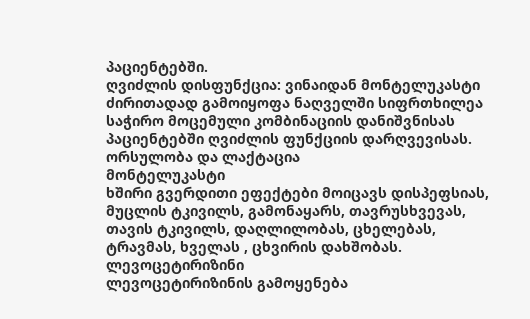პაციენტებში.
ღვიძლის დისფუნქცია: ვინაიდან მონტელუკასტი ძირითადად გამოიყოფა ნაღველში სიფრთხილეა საჭირო მოცემული კომბინაციის დანიშვნისას პაციენტებში ღვიძლის ფუნქციის დარღვევისას.
ორსულობა და ლაქტაცია
მონტელუკასტი
ხშირი გვერდითი ეფექტები მოიცავს დისპეფსიას, მუცლის ტკივილს, გამონაყარს, თავრუსხვევას, თავის ტკივილს, დაღლილობას, ცხელებას, ტრავმას, ხველას , ცხვირის დახშობას.
ლევოცეტირიზინი
ლევოცეტირიზინის გამოყენება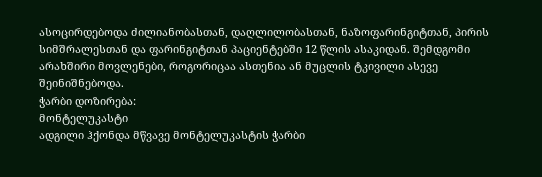ასოცირდებოდა ძილიანობასთან, დაღლილობასთან, ნაზოფარინგიტთან, პირის სიმშრალესთან და ფარინგიტთან პაციენტებში 12 წლის ასაკიდან. შემდგომი არახშირი მოვლენები, როგორიცაა ასთენია ან მუცლის ტკივილი ასევე შეინიშნებოდა.
ჭარბი დოზირება:
მონტელუკასტი
ადგილი ჰქონდა მწვავე მონტელუკასტის ჭარბი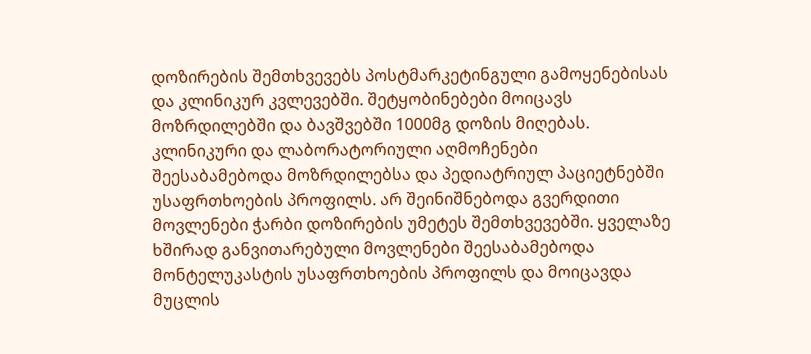დოზირების შემთხვევებს პოსტმარკეტინგული გამოყენებისას და კლინიკურ კვლევებში. შეტყობინებები მოიცავს მოზრდილებში და ბავშვებში 1000მგ დოზის მიღებას. კლინიკური და ლაბორატორიული აღმოჩენები შეესაბამებოდა მოზრდილებსა და პედიატრიულ პაციეტნებში უსაფრთხოების პროფილს. არ შეინიშნებოდა გვერდითი მოვლენები ჭარბი დოზირების უმეტეს შემთხვევებში. ყველაზე ხშირად განვითარებული მოვლენები შეესაბამებოდა მონტელუკასტის უსაფრთხოების პროფილს და მოიცავდა მუცლის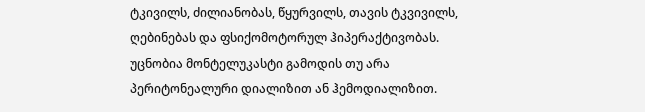ტკივილს, ძილიანობას, წყურვილს, თავის ტკვივილს, ღებინებას და ფსიქომოტორულ ჰიპერაქტივობას. უცნობია მონტელუკასტი გამოდის თუ არა პერიტონეალური დიალიზით ან ჰემოდიალიზით.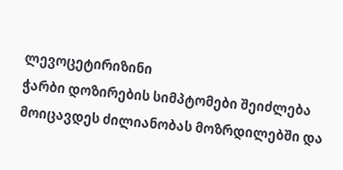ლევოცეტირიზინი
ჭარბი დოზირების სიმპტომები შეიძლება მოიცავდეს ძილიანობას მოზრდილებში და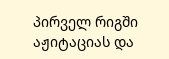პირველ რიგში აჟიტაციას და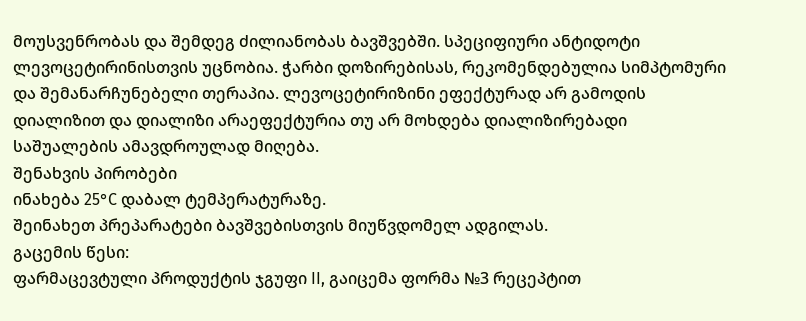მოუსვენრობას და შემდეგ ძილიანობას ბავშვებში. სპეციფიური ანტიდოტი ლევოცეტირინისთვის უცნობია. ჭარბი დოზირებისას, რეკომენდებულია სიმპტომური და შემანარჩუნებელი თერაპია. ლევოცეტირიზინი ეფექტურად არ გამოდის დიალიზით და დიალიზი არაეფექტურია თუ არ მოხდება დიალიზირებადი საშუალების ამავდროულად მიღება.
შენახვის პირობები
ინახება 25°C დაბალ ტემპერატურაზე.
შეინახეთ პრეპარატები ბავშვებისთვის მიუწვდომელ ადგილას.
გაცემის წესი:
ფარმაცევტული პროდუქტის ჯგუფი II, გაიცემა ფორმა №3 რეცეპტით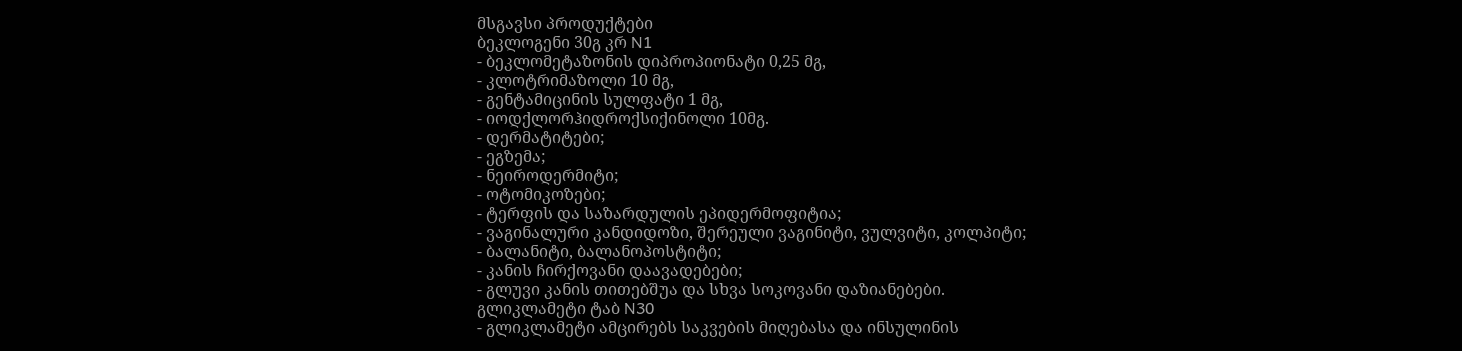მსგავსი პროდუქტები
ბეკლოგენი 30გ კრ N1
- ბეკლომეტაზონის დიპროპიონატი 0,25 მგ,
- კლოტრიმაზოლი 10 მგ,
- გენტამიცინის სულფატი 1 მგ,
- იოდქლორჰიდროქსიქინოლი 10მგ.
- დერმატიტები;
- ეგზემა;
- ნეიროდერმიტი;
- ოტომიკოზები;
- ტერფის და საზარდულის ეპიდერმოფიტია;
- ვაგინალური კანდიდოზი, შერეული ვაგინიტი, ვულვიტი, კოლპიტი;
- ბალანიტი, ბალანოპოსტიტი;
- კანის ჩირქოვანი დაავადებები;
- გლუვი კანის თითებშუა და სხვა სოკოვანი დაზიანებები.
გლიკლამეტი ტაბ N30
- გლიკლამეტი ამცირებს საკვების მიღებასა და ინსულინის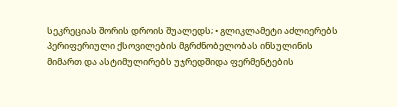სეკრეციას შორის დროის შუალედს; • გლიკლამეტი აძლიერებს პერიფერიული ქსოვილების მგრძნობელობას ინსულინის მიმართ და ასტიმულირებს უჯრედშიდა ფერმენტების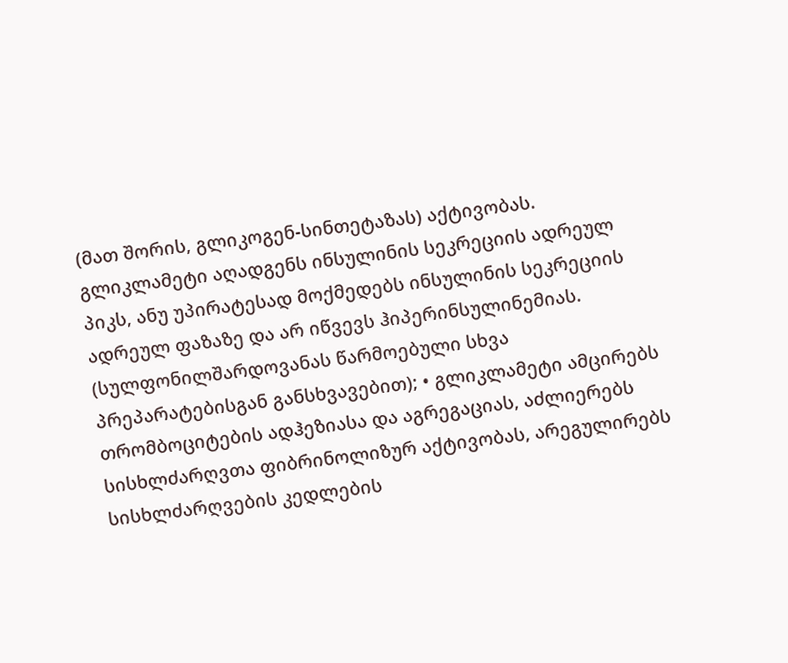(მათ შორის, გლიკოგენ-სინთეტაზას) აქტივობას. გლიკლამეტი აღადგენს ინსულინის სეკრეციის ადრეულ პიკს, ანუ უპირატესად მოქმედებს ინსულინის სეკრეციის ადრეულ ფაზაზე და არ იწვევს ჰიპერინსულინემიას. (სულფონილშარდოვანას წარმოებული სხვა პრეპარატებისგან განსხვავებით); • გლიკლამეტი ამცირებს თრომბოციტების ადჰეზიასა და აგრეგაციას, აძლიერებს სისხლძარღვთა ფიბრინოლიზურ აქტივობას, არეგულირებს სისხლძარღვების კედლების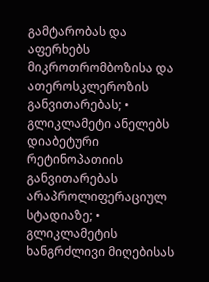გამტარობას და აფერხებს მიკროთრომბოზისა და ათეროსკლეროზის განვითარებას; • გლიკლამეტი ანელებს დიაბეტური რეტინოპათიის განვითარებას არაპროლიფერაციულ სტადიაზე; • გლიკლამეტის ხანგრძლივი მიღებისას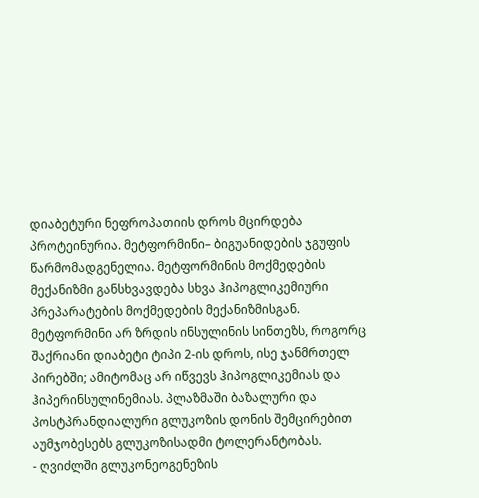დიაბეტური ნეფროპათიის დროს მცირდება პროტეინურია. მეტფორმინი– ბიგუანიდების ჯგუფის წარმომადგენელია. მეტფორმინის მოქმედების მექანიზმი განსხვავდება სხვა ჰიპოგლიკემიური პრეპარატების მოქმედების მექანიზმისგან. მეტფორმინი არ ზრდის ინსულინის სინთეზს, როგორც შაქრიანი დიაბეტი ტიპი 2-ის დროს, ისე ჯანმრთელ პირებში; ამიტომაც არ იწვევს ჰიპოგლიკემიას და ჰიპერინსულინემიას. პლაზმაში ბაზალური და პოსტპრანდიალური გლუკოზის დონის შემცირებით აუმჯობესებს გლუკოზისადმი ტოლერანტობას.
- ღვიძლში გლუკონეოგენეზის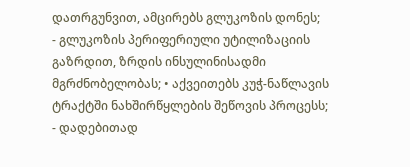დათრგუნვით, ამცირებს გლუკოზის დონეს;
- გლუკოზის პერიფერიული უტილიზაციის გაზრდით, ზრდის ინსულინისადმი მგრძნობელობას; • აქვეითებს კუჭ-ნაწლავის ტრაქტში ნახშირწყლების შეწოვის პროცესს;
- დადებითად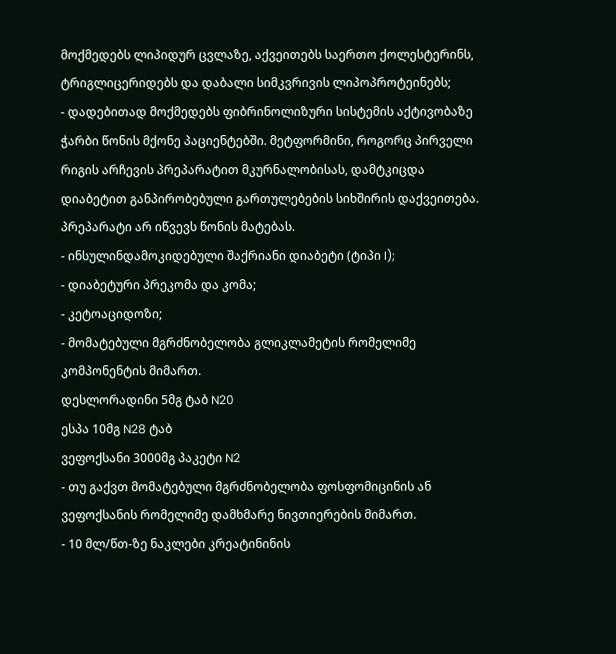მოქმედებს ლიპიდურ ცვლაზე, აქვეითებს საერთო ქოლესტერინს, ტრიგლიცერიდებს და დაბალი სიმკვრივის ლიპოპროტეინებს;
- დადებითად მოქმედებს ფიბრინოლიზური სისტემის აქტივობაზე ჭარბი წონის მქონე პაციენტებში. მეტფორმინი, როგორც პირველი რიგის არჩევის პრეპარატით მკურნალობისას, დამტკიცდა დიაბეტით განპირობებული გართულებების სიხშირის დაქვეითება. პრეპარატი არ იწვევს წონის მატებას.
- ინსულინდამოკიდებული შაქრიანი დიაბეტი (ტიპი I);
- დიაბეტური პრეკომა და კომა;
- კეტოაციდოზი;
- მომატებული მგრძნობელობა გლიკლამეტის რომელიმე კომპონენტის მიმართ.
დესლორადინი 5მგ ტაბ N20
ესპა 10მგ N28 ტაბ
ვეფოქსანი 3000მგ პაკეტი N2
- თუ გაქვთ მომატებული მგრძნობელობა ფოსფომიცინის ან ვეფოქსანის რომელიმე დამხმარე ნივთიერების მიმართ.
- 10 მლ/წთ-ზე ნაკლები კრეატინინის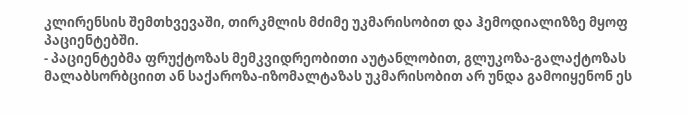კლირენსის შემთხვევაში, თირკმლის მძიმე უკმარისობით და ჰემოდიალიზზე მყოფ პაციენტებში.
- პაციენტებმა ფრუქტოზას მემკვიდრეობითი აუტანლობით, გლუკოზა-გალაქტოზას მალაბსორბციით ან საქაროზა-იზომალტაზას უკმარისობით არ უნდა გამოიყენონ ეს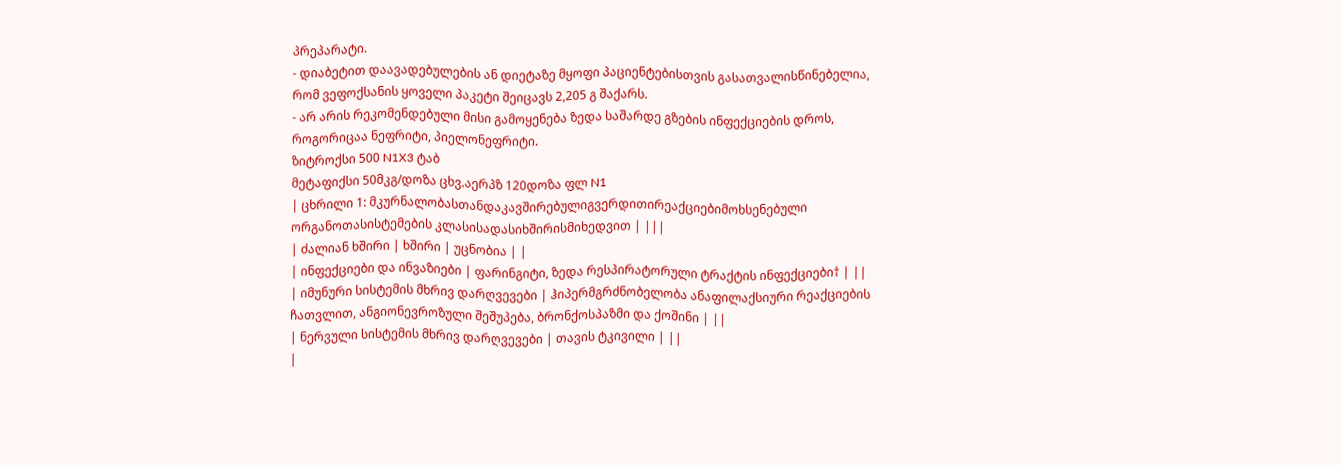პრეპარატი.
- დიაბეტით დაავადებულების ან დიეტაზე მყოფი პაციენტებისთვის გასათვალისწინებელია, რომ ვეფოქსანის ყოველი პაკეტი შეიცავს 2,205 გ შაქარს.
- არ არის რეკომენდებული მისი გამოყენება ზედა საშარდე გზების ინფექციების დროს, როგორიცაა ნეფრიტი, პიელონეფრიტი.
ზიტროქსი 500 N1X3 ტაბ
მეტაფიქსი 50მკგ/დოზა ცხვ.აერპზ 120დოზა ფლ N1
| ცხრილი 1: მკურნალობასთანდაკავშირებულიგვერდითირეაქციებიმოხსენებული ორგანოთასისტემების კლასისადასიხშირისმიხედვით | |||
| ძალიან ხშირი | ხშირი | უცნობია | |
| ინფექციები და ინვაზიები | ფარინგიტი, ზედა რესპირატორული ტრაქტის ინფექციები† | ||
| იმუნური სისტემის მხრივ დარღვევები | ჰიპერმგრძნობელობა ანაფილაქსიური რეაქციების ჩათვლით, ანგიონევროზული შეშუპება, ბრონქოსპაზმი და ქოშინი | ||
| ნერვული სისტემის მხრივ დარღვევები | თავის ტკივილი | ||
|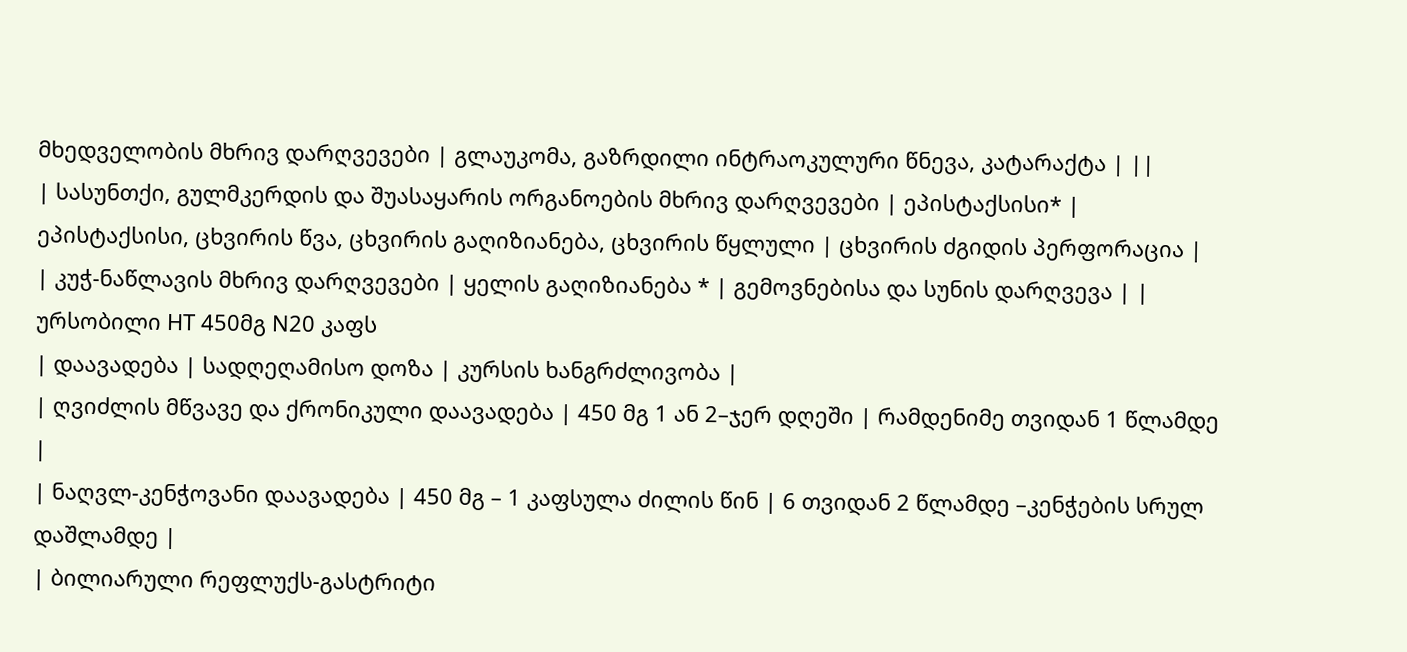მხედველობის მხრივ დარღვევები | გლაუკომა, გაზრდილი ინტრაოკულური წნევა, კატარაქტა | ||
| სასუნთქი, გულმკერდის და შუასაყარის ორგანოების მხრივ დარღვევები | ეპისტაქსისი* | ეპისტაქსისი, ცხვირის წვა, ცხვირის გაღიზიანება, ცხვირის წყლული | ცხვირის ძგიდის პერფორაცია |
| კუჭ-ნაწლავის მხრივ დარღვევები | ყელის გაღიზიანება * | გემოვნებისა და სუნის დარღვევა | |
ურსობილი HT 450მგ N20 კაფს
| დაავადება | სადღეღამისო დოზა | კურსის ხანგრძლივობა |
| ღვიძლის მწვავე და ქრონიკული დაავადება | 450 მგ 1 ან 2–ჯერ დღეში | რამდენიმე თვიდან 1 წლამდე |
| ნაღვლ-კენჭოვანი დაავადება | 450 მგ – 1 კაფსულა ძილის წინ | 6 თვიდან 2 წლამდე –კენჭების სრულ დაშლამდე |
| ბილიარული რეფლუქს-გასტრიტი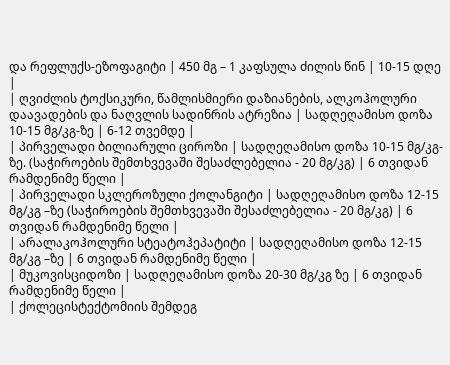და რეფლუქს-ეზოფაგიტი | 450 მგ – 1 კაფსულა ძილის წინ | 10-15 დღე |
| ღვიძლის ტოქსიკური, წამლისმიერი დაზიანების, ალკოჰოლური დაავადების და ნაღვლის სადინრის ატრეზია | სადღეღამისო დოზა 10-15 მგ/კგ-ზე | 6-12 თვემდე |
| პირველადი ბილიარული ციროზი | სადღეღამისო დოზა 10-15 მგ/კგ-ზე. (საჭიროების შემთხვევაში შესაძლებელია - 20 მგ/კგ) | 6 თვიდან რამდენიმე წელი |
| პირველადი სკლეროზული ქოლანგიტი | სადღეღამისო დოზა 12-15 მგ/კგ –ზე (საჭიროების შემთხვევაში შესაძლებელია - 20 მგ/კგ) | 6 თვიდან რამდენიმე წელი |
| არალაკოჰოლური სტეატოჰეპატიტი | სადღეღამისო დოზა 12-15 მგ/კგ –ზე | 6 თვიდან რამდენიმე წელი |
| მუკოვისციდოზი | სადღეღამისო დოზა 20-30 მგ/კგ ზე | 6 თვიდან რამდენიმე წელი |
| ქოლეცისტექტომიის შემდეგ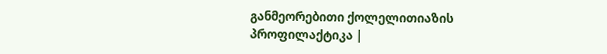განმეორებითი ქოლელითიაზის პროფილაქტიკა |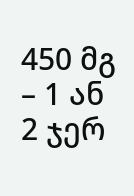450 მგ – 1 ან 2 ჯერ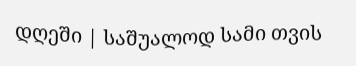დღეში | საშუალოდ სამი თვის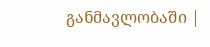განმავლობაში |